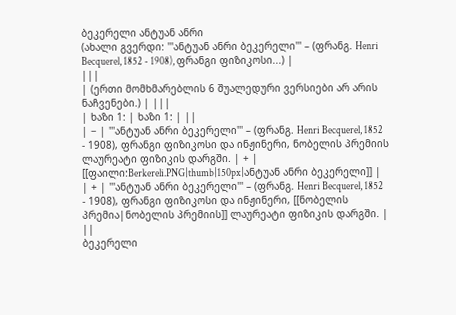ბეკერელი ანტუან ანრი
(ახალი გვერდი: '''ანტუან ანრი ბეკერელი''' – (ფრანგ. Henri Becquerel, 1852 - 1908), ფრანგი ფიზიკოსი...) |
|||
| (ერთი მომხმარებლის 6 შუალედური ვერსიები არ არის ნაჩვენები.) | |||
| ხაზი 1: | ხაზი 1: | ||
| − | '''ანტუან ანრი ბეკერელი''' – (ფრანგ. Henri Becquerel, 1852 - 1908), ფრანგი ფიზიკოსი და ინჟინერი, ნობელის პრემიის ლაურეატი ფიზიკის დარგში. | + | [[ფაილი:Berkereli.PNG|thumb|150px|ანტუან ანრი ბეკერელი]] |
| + | '''ანტუან ანრი ბეკერელი''' – (ფრანგ. Henri Becquerel, 1852 - 1908), ფრანგი ფიზიკოსი და ინჟინერი, [[ნობელის პრემია|ნობელის პრემიის]] ლაურეატი ფიზიკის დარგში. | ||
ბეკერელი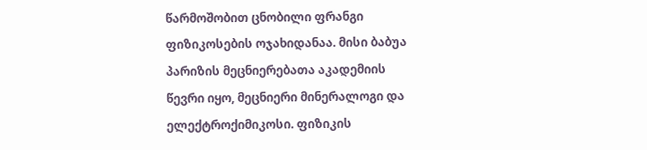წარმოშობით ცნობილი ფრანგი ფიზიკოსების ოჯახიდანაა. მისი ბაბუა პარიზის მეცნიერებათა აკადემიის წევრი იყო, მეცნიერი მინერალოგი და ელექტროქიმიკოსი. ფიზიკის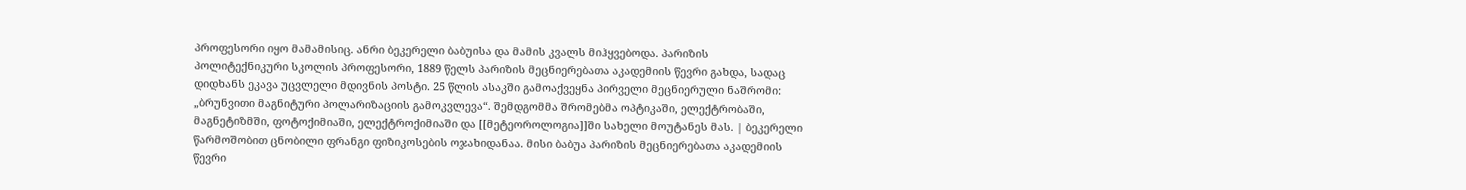პროფესორი იყო მამამისიც. ანრი ბეკერელი ბაბუისა და მამის კვალს მიჰყვებოდა. პარიზის პოლიტექნიკური სკოლის პროფესორი, 1889 წელს პარიზის მეცნიერებათა აკადემიის წევრი გახდა, სადაც დიდხანს ეკავა უცვლელი მდივნის პოსტი. 25 წლის ასაკში გამოაქვეყნა პირველი მეცნიერული ნაშრომი: „ბრუნვითი მაგნიტური პოლარიზაციის გამოკვლევა“. შემდგომმა შრომებმა ოპტიკაში, ელექტრობაში, მაგნეტიზმში, ფოტოქიმიაში, ელექტროქიმიაში და [[მეტეოროლოგია]]ში სახელი მოუტანეს მას. | ბეკერელი წარმოშობით ცნობილი ფრანგი ფიზიკოსების ოჯახიდანაა. მისი ბაბუა პარიზის მეცნიერებათა აკადემიის წევრი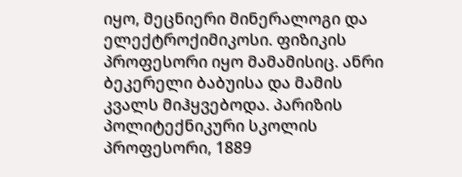იყო, მეცნიერი მინერალოგი და ელექტროქიმიკოსი. ფიზიკის პროფესორი იყო მამამისიც. ანრი ბეკერელი ბაბუისა და მამის კვალს მიჰყვებოდა. პარიზის პოლიტექნიკური სკოლის პროფესორი, 1889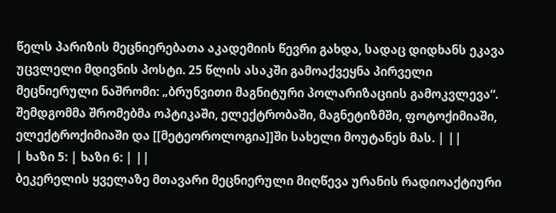წელს პარიზის მეცნიერებათა აკადემიის წევრი გახდა, სადაც დიდხანს ეკავა უცვლელი მდივნის პოსტი. 25 წლის ასაკში გამოაქვეყნა პირველი მეცნიერული ნაშრომი: „ბრუნვითი მაგნიტური პოლარიზაციის გამოკვლევა“. შემდგომმა შრომებმა ოპტიკაში, ელექტრობაში, მაგნეტიზმში, ფოტოქიმიაში, ელექტროქიმიაში და [[მეტეოროლოგია]]ში სახელი მოუტანეს მას. | ||
| ხაზი 5: | ხაზი 6: | ||
ბეკერელის ყველაზე მთავარი მეცნიერული მიღწევა ურანის რადიოაქტიური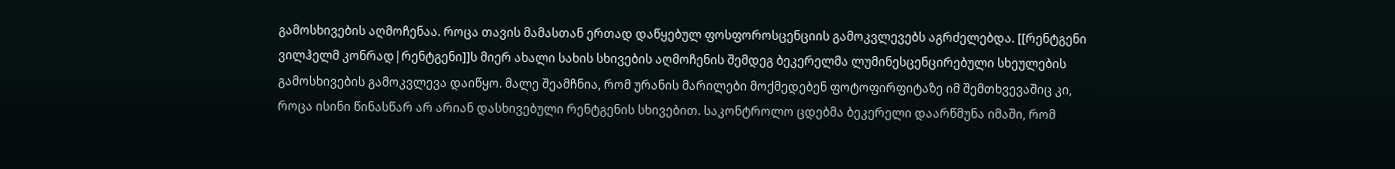გამოსხივების აღმოჩენაა. როცა თავის მამასთან ერთად დაწყებულ ფოსფოროსცენციის გამოკვლევებს აგრძელებდა. [[რენტგენი ვილჰელმ კონრად|რენტგენი]]ს მიერ ახალი სახის სხივების აღმოჩენის შემდეგ ბეკერელმა ლუმინესცენცირებული სხეულების გამოსხივების გამოკვლევა დაიწყო. მალე შეამჩნია, რომ ურანის მარილები მოქმედებენ ფოტოფირფიტაზე იმ შემთხვევაშიც კი, როცა ისინი წინასწარ არ არიან დასხივებული რენტგენის სხივებით. საკონტროლო ცდებმა ბეკერელი დაარწმუნა იმაში, რომ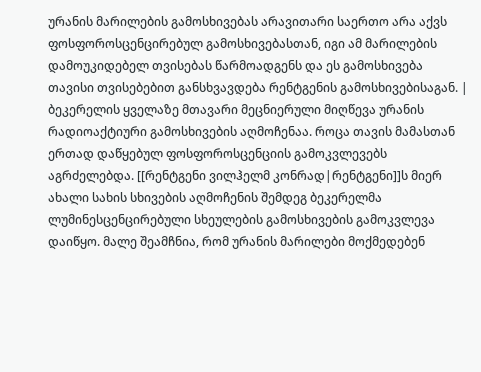ურანის მარილების გამოსხივებას არავითარი საერთო არა აქვს ფოსფოროსცენცირებულ გამოსხივებასთან, იგი ამ მარილების დამოუკიდებელ თვისებას წარმოადგენს და ეს გამოსხივება თავისი თვისებებით განსხვავდება რენტგენის გამოსხივებისაგან. | ბეკერელის ყველაზე მთავარი მეცნიერული მიღწევა ურანის რადიოაქტიური გამოსხივების აღმოჩენაა. როცა თავის მამასთან ერთად დაწყებულ ფოსფოროსცენციის გამოკვლევებს აგრძელებდა. [[რენტგენი ვილჰელმ კონრად|რენტგენი]]ს მიერ ახალი სახის სხივების აღმოჩენის შემდეგ ბეკერელმა ლუმინესცენცირებული სხეულების გამოსხივების გამოკვლევა დაიწყო. მალე შეამჩნია, რომ ურანის მარილები მოქმედებენ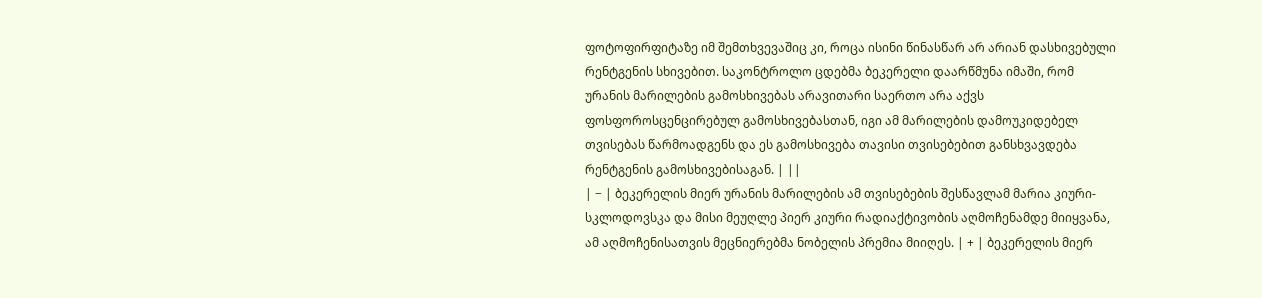ფოტოფირფიტაზე იმ შემთხვევაშიც კი, როცა ისინი წინასწარ არ არიან დასხივებული რენტგენის სხივებით. საკონტროლო ცდებმა ბეკერელი დაარწმუნა იმაში, რომ ურანის მარილების გამოსხივებას არავითარი საერთო არა აქვს ფოსფოროსცენცირებულ გამოსხივებასთან, იგი ამ მარილების დამოუკიდებელ თვისებას წარმოადგენს და ეს გამოსხივება თავისი თვისებებით განსხვავდება რენტგენის გამოსხივებისაგან. | ||
| − | ბეკერელის მიერ ურანის მარილების ამ თვისებების შესწავლამ მარია კიური-სკლოდოვსკა და მისი მეუღლე პიერ კიური რადიაქტივობის აღმოჩენამდე მიიყვანა, ამ აღმოჩენისათვის მეცნიერებმა ნობელის პრემია მიიღეს. | + | ბეკერელის მიერ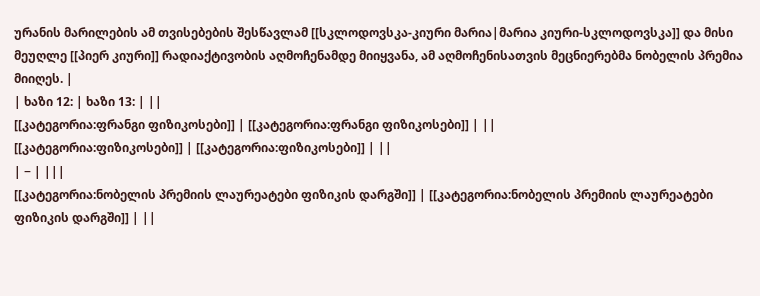ურანის მარილების ამ თვისებების შესწავლამ [[სკლოდოვსკა-კიური მარია|მარია კიური-სკლოდოვსკა]] და მისი მეუღლე [[პიერ კიური]] რადიაქტივობის აღმოჩენამდე მიიყვანა, ამ აღმოჩენისათვის მეცნიერებმა ნობელის პრემია მიიღეს. |
| ხაზი 12: | ხაზი 13: | ||
[[კატეგორია:ფრანგი ფიზიკოსები]] | [[კატეგორია:ფრანგი ფიზიკოსები]] | ||
[[კატეგორია:ფიზიკოსები]] | [[კატეგორია:ფიზიკოსები]] | ||
| − | |||
[[კატეგორია:ნობელის პრემიის ლაურეატები ფიზიკის დარგში]] | [[კატეგორია:ნობელის პრემიის ლაურეატები ფიზიკის დარგში]] | ||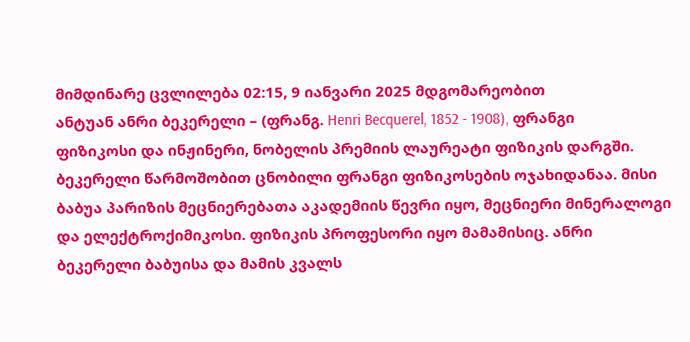მიმდინარე ცვლილება 02:15, 9 იანვარი 2025 მდგომარეობით
ანტუან ანრი ბეკერელი – (ფრანგ. Henri Becquerel, 1852 - 1908), ფრანგი ფიზიკოსი და ინჟინერი, ნობელის პრემიის ლაურეატი ფიზიკის დარგში.
ბეკერელი წარმოშობით ცნობილი ფრანგი ფიზიკოსების ოჯახიდანაა. მისი ბაბუა პარიზის მეცნიერებათა აკადემიის წევრი იყო, მეცნიერი მინერალოგი და ელექტროქიმიკოსი. ფიზიკის პროფესორი იყო მამამისიც. ანრი ბეკერელი ბაბუისა და მამის კვალს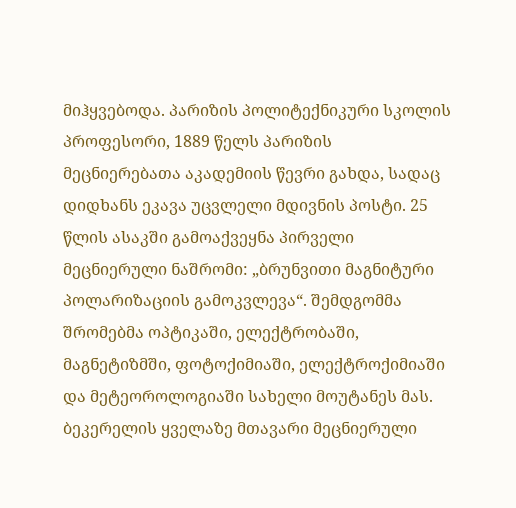მიჰყვებოდა. პარიზის პოლიტექნიკური სკოლის პროფესორი, 1889 წელს პარიზის მეცნიერებათა აკადემიის წევრი გახდა, სადაც დიდხანს ეკავა უცვლელი მდივნის პოსტი. 25 წლის ასაკში გამოაქვეყნა პირველი მეცნიერული ნაშრომი: „ბრუნვითი მაგნიტური პოლარიზაციის გამოკვლევა“. შემდგომმა შრომებმა ოპტიკაში, ელექტრობაში, მაგნეტიზმში, ფოტოქიმიაში, ელექტროქიმიაში და მეტეოროლოგიაში სახელი მოუტანეს მას.
ბეკერელის ყველაზე მთავარი მეცნიერული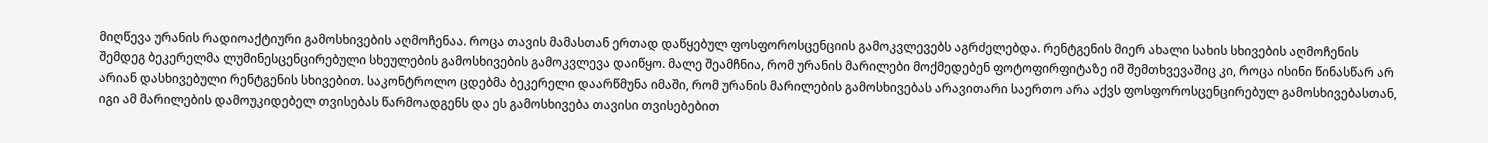მიღწევა ურანის რადიოაქტიური გამოსხივების აღმოჩენაა. როცა თავის მამასთან ერთად დაწყებულ ფოსფოროსცენციის გამოკვლევებს აგრძელებდა. რენტგენის მიერ ახალი სახის სხივების აღმოჩენის შემდეგ ბეკერელმა ლუმინესცენცირებული სხეულების გამოსხივების გამოკვლევა დაიწყო. მალე შეამჩნია, რომ ურანის მარილები მოქმედებენ ფოტოფირფიტაზე იმ შემთხვევაშიც კი, როცა ისინი წინასწარ არ არიან დასხივებული რენტგენის სხივებით. საკონტროლო ცდებმა ბეკერელი დაარწმუნა იმაში, რომ ურანის მარილების გამოსხივებას არავითარი საერთო არა აქვს ფოსფოროსცენცირებულ გამოსხივებასთან, იგი ამ მარილების დამოუკიდებელ თვისებას წარმოადგენს და ეს გამოსხივება თავისი თვისებებით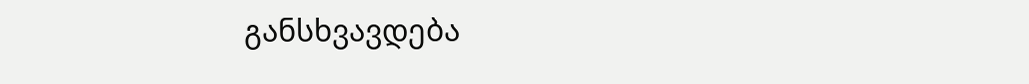განსხვავდება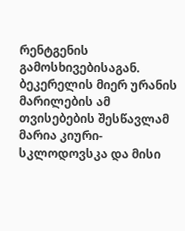რენტგენის გამოსხივებისაგან.
ბეკერელის მიერ ურანის მარილების ამ თვისებების შესწავლამ მარია კიური-სკლოდოვსკა და მისი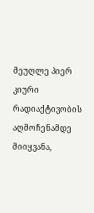მეუღლე პიერ კიური რადიაქტივობის აღმოჩენამდე მიიყვანა,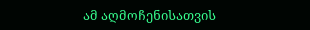ამ აღმოჩენისათვის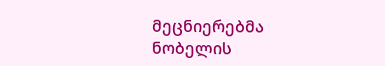მეცნიერებმა ნობელის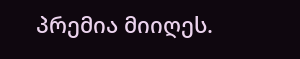პრემია მიიღეს.